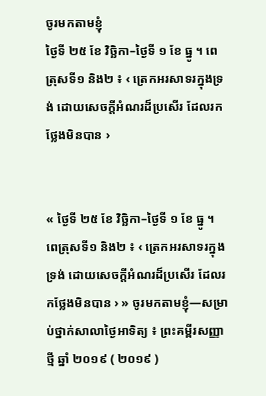ចូរមកតាមខ្ញុំ
ថ្ងៃទី ២៥ ខែ វិច្ឆិកា–ថ្ងៃទី ១ ខែ ធ្នូ ។ ពេត្រុសទី១ និង២ ៖ ‹ ត្រេកអរសាទរក្នុងទ្រង់ ដោយសេចក្តីអំណរដ៏ប្រសើរ ដែលរកថ្លែងមិនបាន ›


« ថ្ងៃទី ២៥ ខែ វិច្ឆិកា–ថ្ងៃទី ១ ខែ ធ្នូ ។ ពេត្រុសទី១ និង២ ៖ ‹ ត្រេកអរសាទរក្នុងទ្រង់ ដោយសេចក្តីអំណរដ៏ប្រសើរ ដែលរកថ្លែងមិនបាន › » ចូរមកតាមខ្ញុំ—សម្រាប់ថ្នាក់សាលាថ្ងៃអាទិត្យ ៖ ព្រះគម្ពីរសញ្ញាថ្មី ឆ្នាំ ២០១៩ ( ២០១៩ )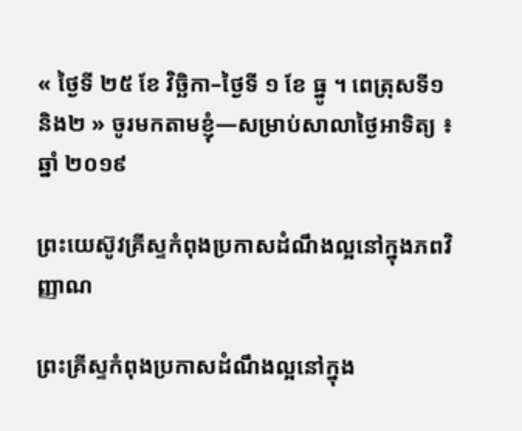« ថ្ងៃទី ២៥ ខែ វិច្ឆិកា–ថ្ងៃទី ១ ខែ ធ្នូ ។ ពេត្រុសទី១ និង២ » ចូរមកតាមខ្ញុំ—សម្រាប់សាលាថ្ងៃអាទិត្យ ៖ ឆ្នាំ ២០១៩

ព្រះយេស៊ូវគ្រីស្ទកំពុងប្រកាសដំណឹងល្អនៅក្នុងភពវិញ្ញាណ

ព្រះគ្រីស្ទកំពុងប្រកាសដំណឹងល្អនៅក្នុង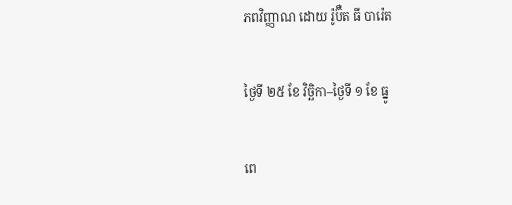ភពវិញ្ញាណ ដោយ រ៉ូប៊ឺត ធី បារ៉េត

ថ្ងៃទី ២៥ ខែ វិច្ឆិកា–ថ្ងៃទី ១ ខែ ធ្នូ

ពេ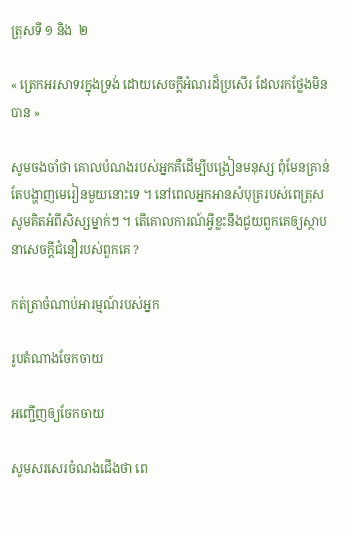ត្រុសទី ១ និង  ២

« ត្រេកអរសាទរក្នុងទ្រង់ ដោយសេចក្តីអំណរដ៏ប្រសើរ ដែលរកថ្លែងមិនបាន »

សូមចងចាំថា គោលបំណងរបស់អ្នកគឺដើម្បីបង្រៀនមនុស្ស ពុំមែនគ្រាន់តែបង្ហាញមេរៀនមួយនោះទេ ។ នៅពេលអ្នកអានសំបុត្ររបស់ពេត្រុស សូមគិតអំពីសិស្សម្នាក់ៗ ។ តើគោលការណ៍អ្វីខ្លះនឹងជួយពួកគេឲ្យស្ថាបនាសេចក្ដីជំនឿរបស់ពួកគេ ?

កត់ត្រាចំណាប់អារម្មណ៍របស់អ្នក

រូបតំណាងចែកចាយ

អញ្ជើញឲ្យចែកចាយ

សូមសរសេរចំណងជើងថា ពេ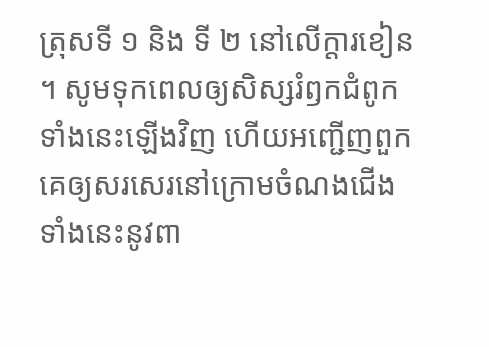ត្រុសទី ១ និង ទី ២ នៅលើក្ដារខៀន ។ សូមទុកពេលឲ្យសិស្សរំឭកជំពូកទាំងនេះឡើងវិញ ហើយអញ្ជើញពួកគេឲ្យសរសេរនៅក្រោមចំណងជើងទាំងនេះនូវពា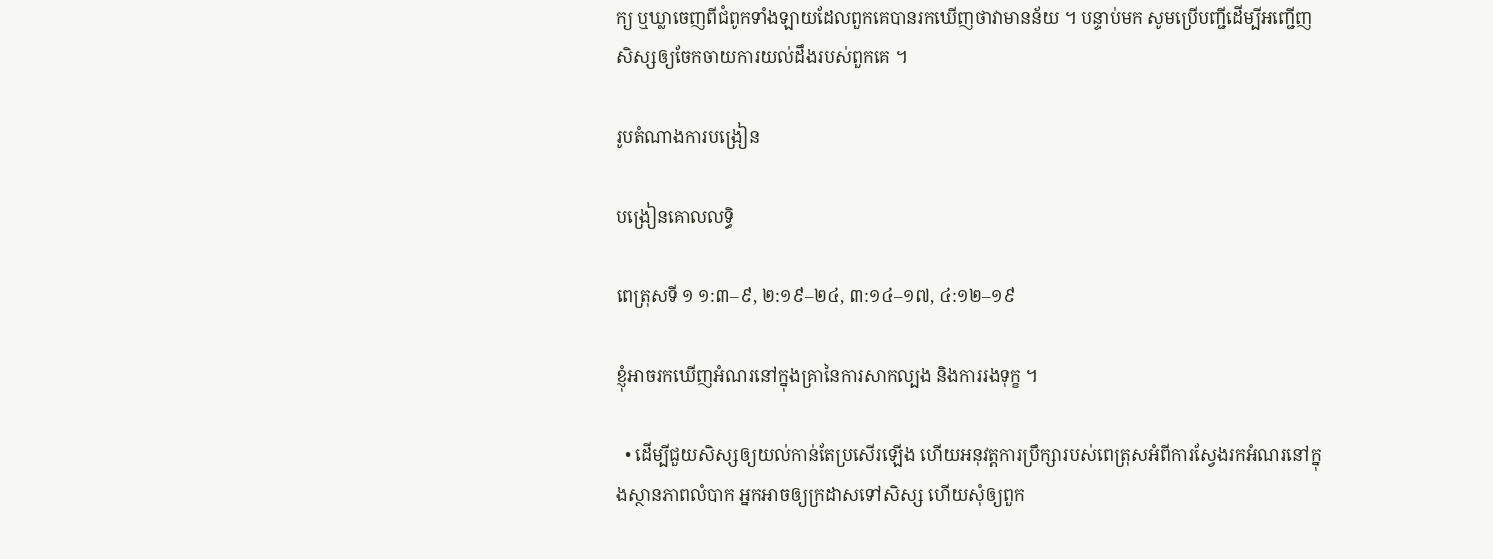ក្យ ឬឃ្លាចេញពីជំពូកទាំងឡាយដែលពួកគេបានរកឃើញថាវាមានន័យ ។ បន្ទាប់មក សូមប្រើបញ្ជីដើម្បីអញ្ជើញសិស្សឲ្យចែកចាយការយល់ដឹងរបស់ពួកគេ ។

រូបតំណាងការបង្រៀន

បង្រៀនគោលលទ្ធិ

ពេត្រុសទី ១ ១:៣–៩, ២:១៩–២៤, ៣:១៤–១៧, ៤:១២–១៩

ខ្ញុំអាចរកឃើញអំណរនៅក្នុងគ្រានៃការសាកល្បង និងការរងទុក្ខ ។

  • ដើម្បីជួយសិស្សឲ្យយល់កាន់តែប្រសើរឡើង ហើយអនុវត្តការប្រឹក្សារបស់ពេត្រុសអំពីការស្វែងរកអំណរនៅក្នុងស្ថានភាពលំបាក អ្នកអាចឲ្យក្រដាសទៅសិស្ស ហើយសុំឲ្យពួក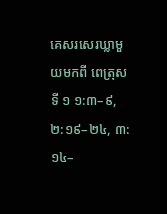គេសរសេរឃ្លាមួយមកពី ពេត្រុសទី ១ ១:៣–៩, ២:១៩–២៤, ៣:១៤–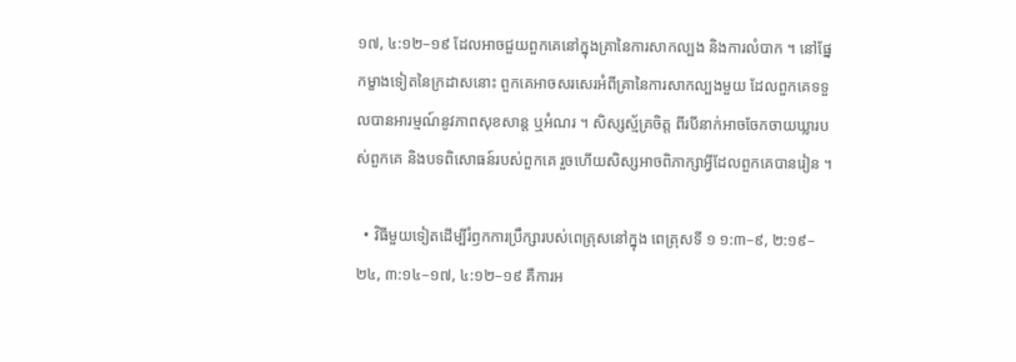១៧, ៤:១២–១៩ ដែលអាចជួយពួកគេនៅក្នុងគ្រានៃការសាកល្បង និងការលំបាក ។ នៅផ្នែកម្ខាងទៀតនៃក្រដាសនោះ ពួកគេអាចសរសេរអំពីគ្រានៃការសាកល្បងមួយ ដែលពួកគេទទួលបានអារម្មណ៍នូវភាពសុខសាន្ត ឬអំណរ ។ សិស្សស្ម័គ្រចិត្ត ពីរបីនាក់អាចចែកចាយឃ្លារបស់ពួកគេ និងបទពិសោធន៍របស់ពួកគេ រួចហើយសិស្សអាចពិភាក្សាអ្វីដែលពួកគេបានរៀន ។

  • វិធីមួយទៀតដើម្បីរំឭកការប្រឹក្សារបស់ពេត្រុសនៅក្នុង ពេត្រុសទី ១ ១:៣–៩, ២:១៩–២៤, ៣:១៤–១៧, ៤:១២–១៩ គឺការអ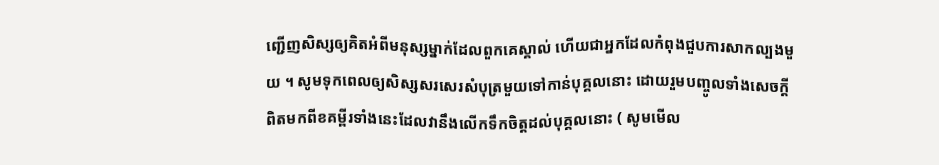ញ្ជើញសិស្សឲ្យគិតអំពីមនុស្សម្នាក់ដែលពួកគេស្គាល់ ហើយជាអ្នកដែលកំពុងជួបការសាកល្បងមួយ ។ សូមទុកពេលឲ្យសិស្សសរសេរសំបុត្រមួយទៅកាន់បុគ្គលនោះ ដោយរួមបញ្ចូលទាំងសេចក្ដីពិតមកពីខគម្ពីរទាំងនេះដែលវានឹងលើកទឹកចិត្តដល់បុគ្គលនោះ ( សូមមើល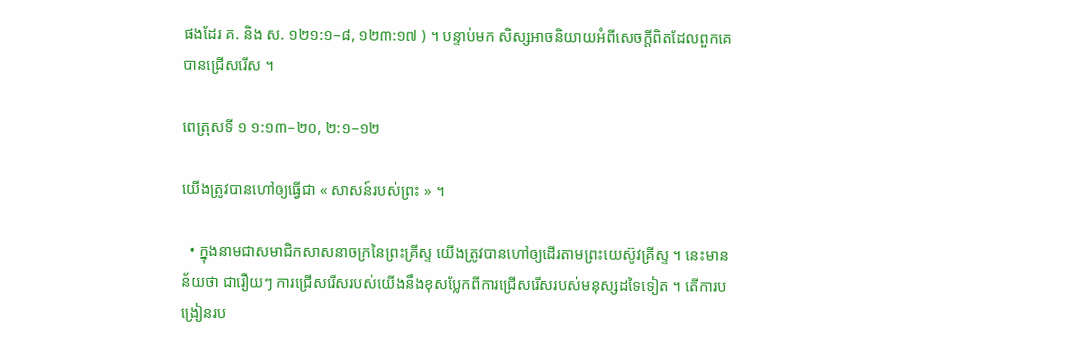ផងដែរ គ. និង ស. ១២១:១–៨, ១២៣:១៧ ) ។ បន្ទាប់មក សិស្សអាចនិយាយអំពីសេចក្ដីពិតដែលពួកគេបានជ្រើសរើស ។

ពេត្រុសទី ១ ១:១៣–២០, ២:១–១២

យើងត្រូវបានហៅឲ្យធ្វើជា « សាសន៍របស់ព្រះ » ។

  • ក្នុងនាមជាសមាជិកសាសនាចក្រនៃព្រះគ្រីស្ទ យើងត្រូវបានហៅឲ្យដើរតាមព្រះយេស៊ូវគ្រីស្ទ ។ នេះមានន័យថា ជារឿយៗ ការជ្រើសរើសរបស់យើងនឹងខុសប្លែកពីការជ្រើសរើសរបស់មនុស្សដទៃទៀត ។ តើការបង្រៀនរប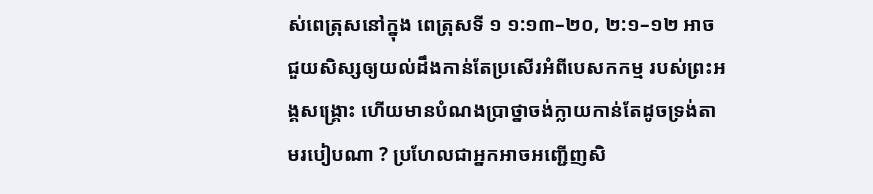ស់ពេត្រុសនៅក្នុង ពេត្រុសទី ១ ១:១៣–២០, ២:១–១២ អាចជួយសិស្សឲ្យយល់ដឹងកាន់តែប្រសើរអំពីបេសកកម្ម របស់ព្រះអង្គសង្គ្រោះ ហើយមានបំណងប្រាថ្នាចង់ក្លាយកាន់តែដូចទ្រង់តាមរបៀបណា ? ប្រហែលជាអ្នកអាចអញ្ជើញសិ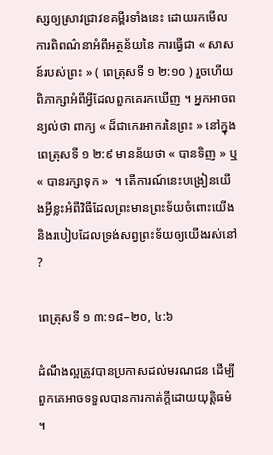ស្សឲ្យស្រាវជ្រាវខគម្ពីរទាំងនេះ ដោយរកមើលការពិពណ៌នាអំពីអត្ថន័យនៃ ការធ្វើជា « សាសន៍របស់ព្រះ » ( ពេត្រុសទី ១ ២:១០ ) រួចហើយពិភាក្សាអំពីអ្វីដែលពួកគេរកឃើញ ។ អ្នកអាចពន្យល់ថា ពាក្យ « ដ៏ជាកេរអាករនៃព្រះ » នៅក្នុង ពេត្រុសទី ១ ២:៩ មានន័យថា « បានទិញ » ឬ « បានរក្សាទុក »  ។ តើការណ៍នេះបង្រៀនយើងអ្វីខ្លះអំពីវិធីដែលព្រះមានព្រះទ័យចំពោះយើង និងរបៀបដែលទ្រង់សព្វព្រះទ័យឲ្យយើងរស់នៅ ?

ពេត្រុសទី ១ ៣:១៨–២០, ៤:៦

ដំណឹងល្អត្រូវបានប្រកាសដល់មរណជន ដើម្បីពួកគេអាចទទួលបានការកាត់ក្ដីដោយយុត្តិធម៌ ។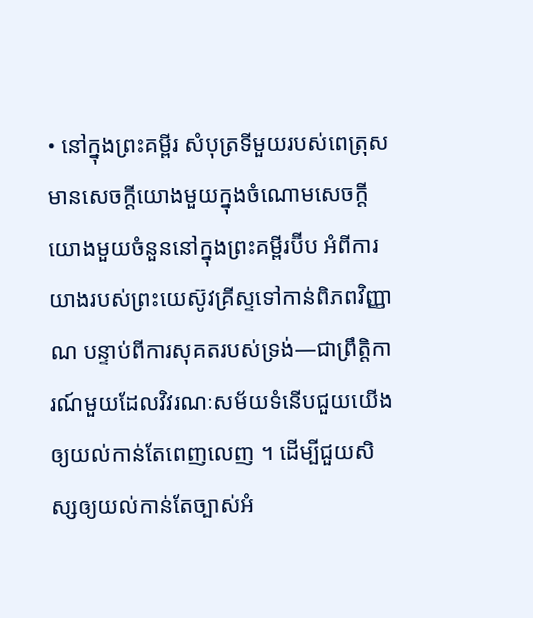• នៅក្នុងព្រះគម្ពីរ សំបុត្រទីមួយរបស់ពេត្រុសមានសេចក្ដីយោងមួយក្នុងចំណោមសេចក្ដីយោងមួយចំនួននៅក្នុងព្រះគម្ពីរប៊ីប អំពីការយាងរបស់ព្រះយេស៊ូវគ្រីស្ទទៅកាន់ពិភពវិញ្ញាណ បន្ទាប់ពីការសុគតរបស់ទ្រង់—ជាព្រឹត្តិការណ៍មួយដែលវិវរណៈសម័យទំនើបជួយយើងឲ្យយល់កាន់តែពេញលេញ ។ ដើម្បីជួយសិស្សឲ្យយល់កាន់តែច្បាស់អំ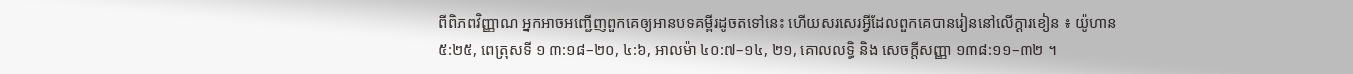ពីពិភពវិញ្ញាណ អ្នកអាចអញ្ជើញពួកគេឲ្យអានបទគម្ពីរដូចតទៅនេះ ហើយសរសេរអ្វីដែលពួកគេបានរៀននៅលើក្ដារខៀន ៖ យ៉ូហាន ៥:២៥, ពេត្រុសទី ១ ៣:១៨–២០, ៤:៦, អាលម៉ា ៤០:៧–១៤, ២១, គោលលទ្ធិ និង សេចក្ដីសញ្ញា ១៣៨:១១–៣២ ។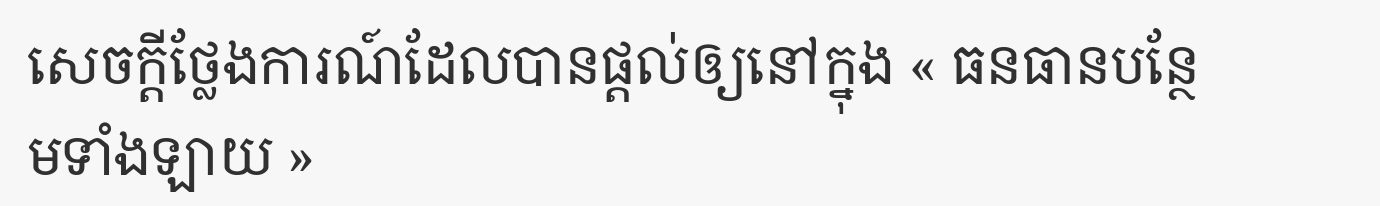សេចក្តីថ្លែងការណ៍ដែលបានផ្ដល់ឲ្យនៅក្នុង « ធនធានបន្ថែមទាំងឡាយ »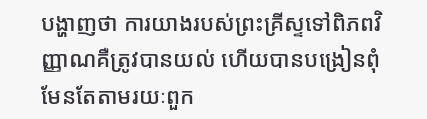បង្ហាញថា ការយាងរបស់ព្រះគ្រីស្ទទៅពិភពវិញ្ញាណគឺត្រូវបានយល់ ហើយបានបង្រៀនពុំមែនតែតាមរយៈពួក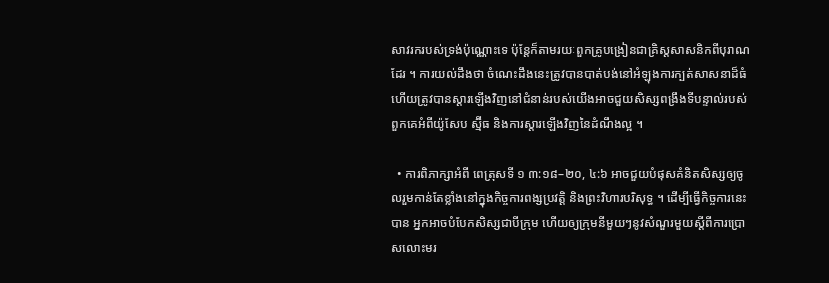សាវរករបស់ទ្រង់ប៉ុណ្ណោះទេ ប៉ុន្តែក៏តាមរយៈពួកគ្រូបង្រៀនជាគ្រិស្ដសាសនិកពីបុរាណដែរ ។ ការយល់ដឹងថា ចំណេះដឹងនេះត្រូវបានបាត់បង់នៅអំឡុងការក្បត់សាសនាដ៏ធំ ហើយត្រូវបានស្ដារឡើងវិញនៅជំនាន់របស់យើងអាចជួយសិស្សពង្រឹងទីបន្ទាល់របស់ពួកគេអំពីយ៉ូសែប ស្ម៊ីធ និងការស្ដារឡើងវិញនៃដំណឹងល្អ ។

  • ការពិភាក្សាអំពី ពេត្រុសទី ១ ៣:១៨–២០, ៤:៦ អាចជួយបំផុសគំនិតសិស្សឲ្យចូលរួមកាន់តែខ្លាំងនៅក្នុងកិច្ចការពង្សប្រវត្តិ និងព្រះវិហារបរិសុទ្ធ ។ ដើម្បីធ្វើកិច្ចការនេះបាន អ្នកអាចបំបែកសិស្សជាបីក្រុម ហើយឲ្យក្រុមនីមួយៗនូវសំណួរមួយស្ដីពីការប្រោសលោះមរ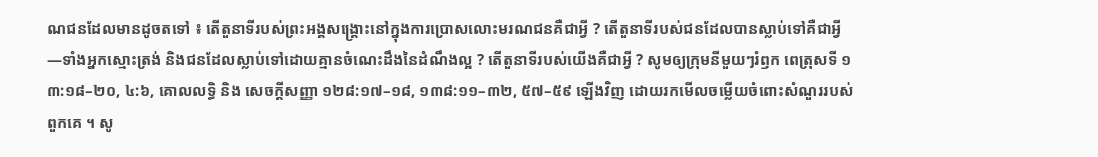ណជនដែលមានដូចតទៅ ៖ តើតួនាទីរបស់ព្រះអង្គសង្គ្រោះនៅក្នុងការប្រោសលោះមរណជនគឺជាអ្វី ? តើតួនាទីរបស់ជនដែលបានស្លាប់ទៅគឺជាអ្វី—ទាំងអ្នកស្មោះត្រង់ និងជនដែលស្លាប់ទៅដោយគ្មានចំណេះដឹងនៃដំណឹងល្អ ? តើតួនាទីរបស់យើងគឺជាអ្វី ? សូមឲ្យក្រុមនីមួយៗរំឭក ពេត្រុសទី ១ ៣:១៨–២០, ៤:៦, គោលលទ្ធិ និង សេចក្ដីសញ្ញា ១២៨:១៧–១៨, ១៣៨:១១–៣២, ៥៧–៥៩ ឡើងវិញ ដោយរកមើលចម្លើយចំពោះសំណួររបស់ពួកគេ ។ សូ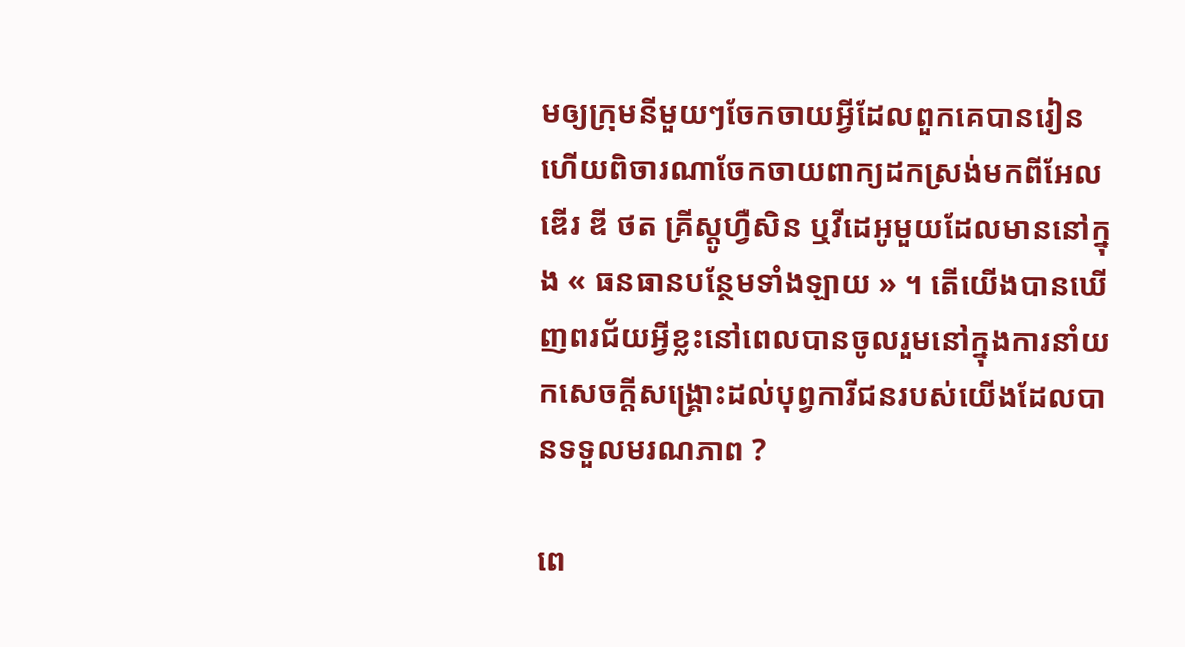មឲ្យក្រុមនីមួយៗចែកចាយអ្វីដែលពួកគេបានរៀន ហើយពិចារណាចែកចាយពាក្យដកស្រង់មកពីអែលឌើរ ឌី ថត គ្រីស្តូហ្វឺសិន ឬវីដេអូមួយដែលមាននៅក្នុង « ធនធានបន្ថែមទាំងឡាយ » ។ តើយើងបានឃើញពរជ័យអ្វីខ្លះនៅពេលបានចូលរួមនៅក្នុងការនាំយកសេចក្ដីសង្គ្រោះដល់បុព្វការីជនរបស់យើងដែលបានទទួលមរណភាព ?

ពេ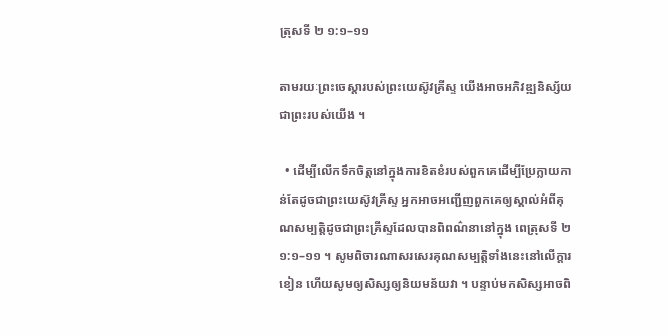ត្រុសទី ២ ១:១–១១

តាមរយៈព្រះចេស្ដារបស់ព្រះយេស៊ូវគ្រីស្ទ យើងអាចអភិវឌ្ឍនិស្ស័យជាព្រះរបស់យើង ។

  • ដើម្បីលើកទឹកចិត្តនៅក្នុងការខិតខំរបស់ពួកគេដើម្បីប្រែក្លាយកាន់តែដូចជាព្រះយេស៊ូវគ្រីស្ទ អ្នកអាចអញ្ជើញពួកគេឲ្យស្គាល់អំពីគុណសម្បត្តិដូចជាព្រះគ្រីស្ទដែលបានពិពណ៌នានៅក្នុង ពេត្រុសទី ២ ១:១–១១ ។ សូមពិចារណាសរសេរគុណសម្បត្តិទាំងនេះនៅលើក្ដារខៀន ហើយសូមឲ្យសិស្សឲ្យនិយមន័យវា ។ បន្ទាប់មកសិស្សអាចពិ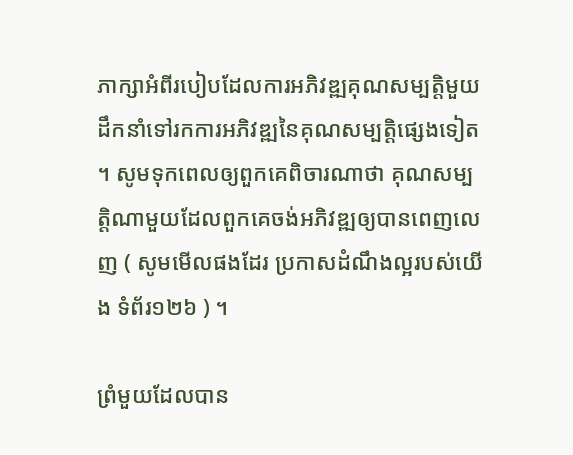ភាក្សាអំពីរបៀបដែលការអភិវឌ្ឍគុណសម្បត្តិមួយដឹកនាំទៅរកការអភិវឌ្ឍនៃគុណសម្បត្តិផ្សេងទៀត ។ សូមទុកពេលឲ្យពួកគេពិចារណាថា គុណសម្បត្តិណាមួយដែលពួកគេចង់អភិវឌ្ឍឲ្យបានពេញលេញ ( សូមមើលផងដែរ ប្រកាសដំណឹងល្អរបស់យើង ទំព័រ១២៦ ) ។

ព្រំមួយដែលបាន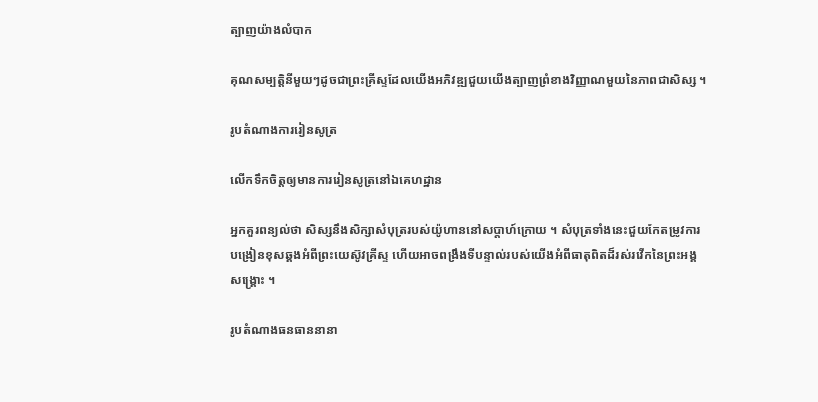ត្បាញយ៉ាងលំបាក

គុណសម្បត្តិនីមួយៗដូចជាព្រះគ្រីស្ទដែលយើងអភិវឌ្ឍជួយយើងត្បាញព្រំខាងវិញ្ញាណមួយនៃភាពជាសិស្ស ។

រូបតំណាងការរៀនសូត្រ

លើកទឹកចិត្តឲ្យមានការរៀនសូត្រនៅឯគេហដ្ឋាន

អ្នកគួរពន្យល់ថា សិស្សនឹងសិក្សាសំបុត្ររបស់យ៉ូហាននៅសប្ដាហ៍ក្រោយ ។ សំបុត្រទាំងនេះជួយកែតម្រូវការបង្រៀនខុសឆ្គងអំពីព្រះយេស៊ូវគ្រីស្ទ ហើយអាចពង្រឹងទីបន្ទាល់របស់យើងអំពីធាតុពិតដ៏រស់រវើកនៃព្រះអង្គសង្គ្រោះ ។

រូបតំណាងធនធាននានា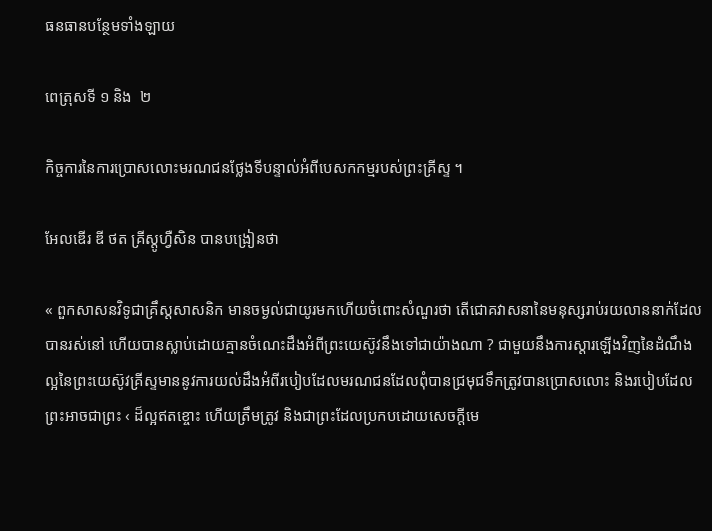ធនធានបន្ថែមទាំងឡាយ

ពេត្រុសទី ១ និង  ២

កិច្ចការនៃការប្រោសលោះមរណជនថ្លែងទីបន្ទាល់អំពីបេសកកម្មរបស់ព្រះគ្រីស្ទ ។

អែលឌើរ ឌី ថត គ្រីស្តូហ្វឺសិន បានបង្រៀនថា

« ពួកសាសនវិទូជាគ្រឹស្ដសាសនិក មានចម្ងល់ជាយូរមកហើយចំពោះសំណួរថា តើជោគវាសនានៃមនុស្សរាប់រយលាននាក់ដែលបានរស់នៅ ហើយបានស្លាប់ដោយគ្មានចំណេះដឹងអំពីព្រះយេស៊ូវនឹងទៅជាយ៉ាងណា ? ជាមួយនឹងការស្ដារឡើងវិញនៃដំណឹងល្អនៃព្រះយេស៊ូវគ្រីស្ទមាននូវការយល់ដឹងអំពីរបៀបដែលមរណជនដែលពុំបានជ្រមុជទឹកត្រូវបានប្រោសលោះ និងរបៀបដែលព្រះអាចជាព្រះ ‹ ដ៏ល្អឥតខ្ចោះ ហើយត្រឹមត្រូវ និងជាព្រះដែលប្រកបដោយសេចក្ដីមេ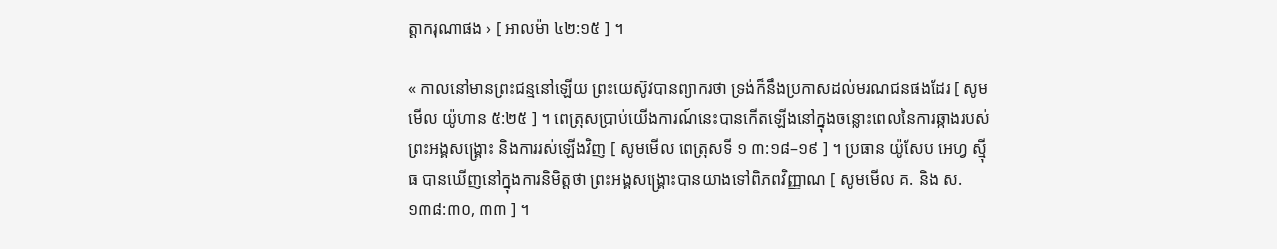ត្តាករុណាផង › [ អាលម៉ា ៤២:១៥ ] ។

« កាលនៅមានព្រះជន្មនៅឡើយ ព្រះយេស៊ូវបានព្យាករថា ទ្រង់ក៏នឹងប្រកាសដល់មរណជនផងដែរ [ សូមមើល យ៉ូហាន ៥:២៥ ] ។ ពេត្រុសប្រាប់យើងការណ៍នេះបានកើតឡើងនៅក្នុងចន្លោះពេលនៃការឆ្កាងរបស់ព្រះអង្គសង្គ្រោះ និងការរស់ឡើងវិញ [ សូមមើល ពេត្រុសទី ១ ៣:១៨–១៩ ] ។ ប្រធាន យ៉ូសែប អេហ្វ ស៊្មីធ បានឃើញនៅក្នុងការនិមិត្តថា ព្រះអង្គសង្គ្រោះបានយាងទៅពិភពវិញ្ញាណ [ សូមមើល គ. និង ស. ១៣៨:៣០, ៣៣ ] ។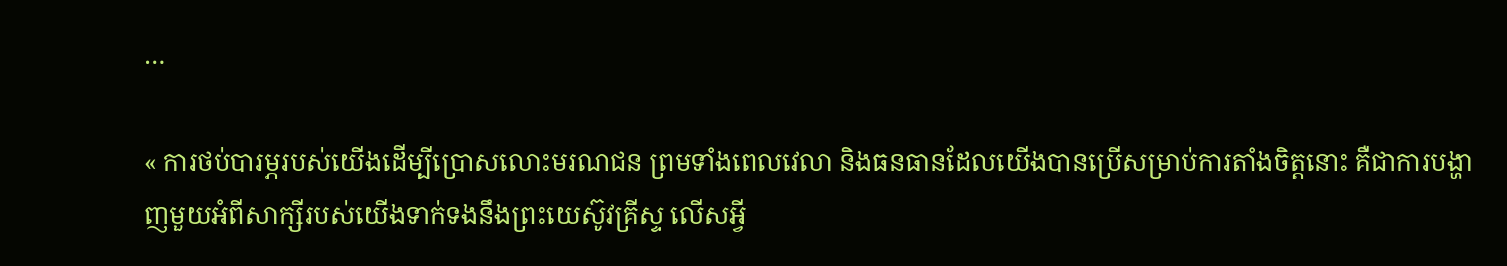…

« ការថប់បារម្ភរបស់យើងដើម្បីប្រោសលោះមរណជន ព្រមទាំងពេលវេលា និងធនធានដែលយើងបានប្រើសម្រាប់ការតាំងចិត្តនោះ គឺជាការបង្ហាញមួយអំពីសាក្សីរបស់យើងទាក់ទងនឹងព្រះយេស៊ូវគ្រីស្ទ លើសអ្វី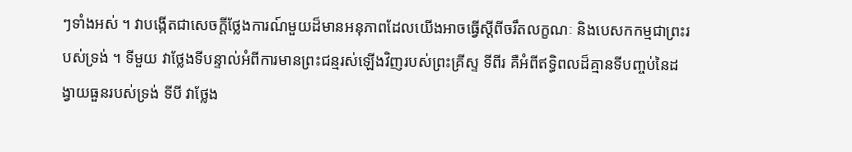ៗទាំងអស់ ។ វាបង្កើតជាសេចក្ដីថ្លែងការណ៍មួយដ៏មានអនុភាពដែលយើងអាចធ្វើស្ដីពីចរឹតលក្ខណៈ និងបេសកកម្មជាព្រះរបស់ទ្រង់ ។ ទីមួយ វាថ្លែងទីបន្ទាល់អំពីការមានព្រះជន្មរស់ឡើងវិញរបស់ព្រះគ្រីស្ទ ទីពីរ គឺអំពីឥទ្ធិពលដ៏គ្មានទីបញ្ចប់នៃដង្វាយធួនរបស់ទ្រង់ ទីបី វាថ្លែង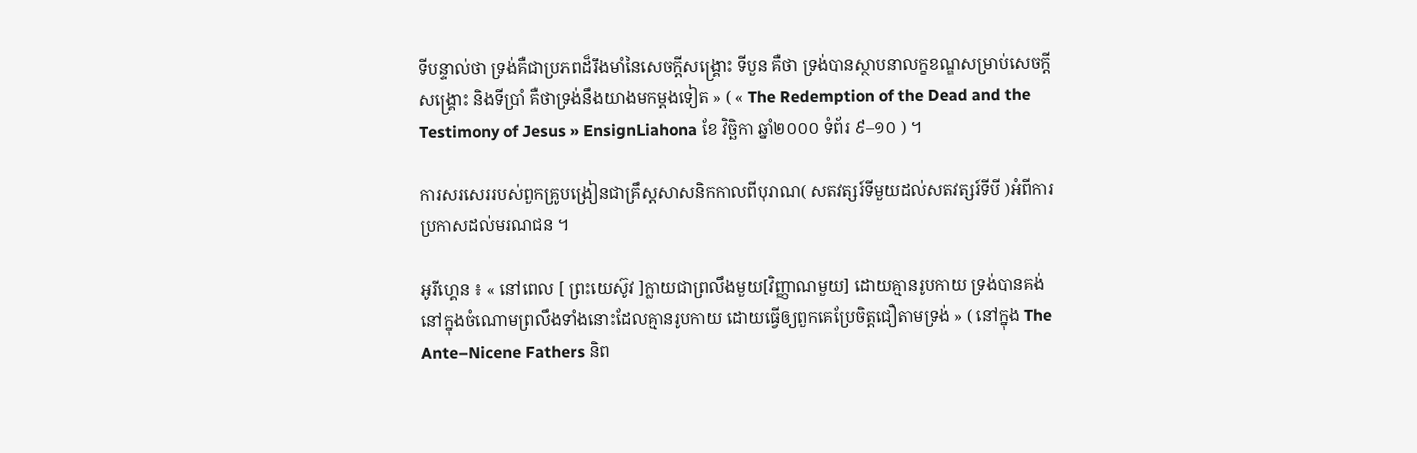ទីបន្ទាល់ថា ទ្រង់គឺជាប្រភពដ៏រឹងមាំនៃសេចក្ដីសង្គ្រោះ ទីបួន គឺថា ទ្រង់បានស្ថាបនាលក្ខខណ្ឌសម្រាប់សេចក្ដីសង្គ្រោះ និងទីប្រាំ គឺថាទ្រង់នឹងយាងមកម្ដងទៀត » ( « The Redemption of the Dead and the Testimony of Jesus » EnsignLiahona ខែ វិច្ឆិកា ឆ្នាំ២០០០ ទំព័រ ៩–១០ ) ។

ការសរសេររបស់ពួកគ្រូបង្រៀនជាគ្រឹស្ដសាសនិកកាលពីបុរាណ( សតវត្សរ៍ទីមួយដល់សតវត្សរ៍ទីបី )អំពីការប្រកាសដល់មរណជន ។

អូរីហ្គេន ៖ « នៅពេល [ ព្រះយេស៊ូវ ]ក្លាយជាព្រលឹងមួយ[វិញ្ញាណមួយ] ដោយគ្មានរូបកាយ ទ្រង់បានគង់នៅក្នុងចំណោមព្រលឹងទាំងនោះដែលគ្មានរូបកាយ ដោយធ្វើឲ្យពួកគេប្រែចិត្តជឿតាមទ្រង់ » ( នៅក្នុង The Ante–Nicene Fathers និព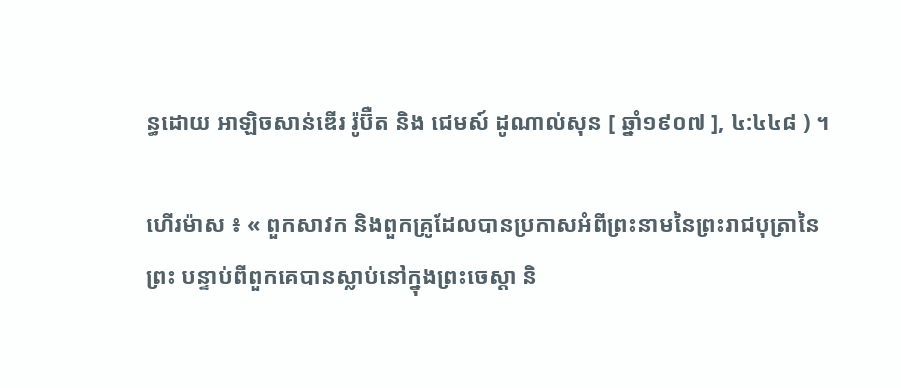ន្ធដោយ អាឡិចសាន់ឌើរ រ៉ូប៊ឺត និង ជេមស៍ ដូណាល់សុន [ ឆ្នាំ១៩០៧ ], ៤:៤៤៨ ) ។

ហើរម៉ាស ៖ « ពួកសាវក និងពួកគ្រូដែលបានប្រកាសអំពីព្រះនាមនៃព្រះរាជបុត្រានៃព្រះ បន្ទាប់ពីពួកគេបានស្លាប់នៅក្នុងព្រះចេស្ដា និ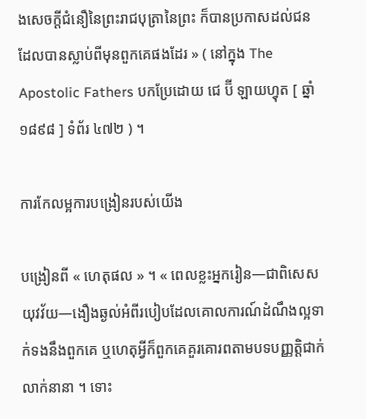ងសេចក្ដីជំនឿនៃព្រះរាជបុត្រានៃព្រះ ក៏បានប្រកាសដល់ជនដែលបានស្លាប់ពីមុនពួកគេផងដែរ » ( នៅក្នុង The Apostolic Fathers បកប្រែដោយ ជេ ប៊ី ឡាយហ្វុត [ ឆ្នាំ១៨៩៨ ] ទំព័រ ៤៧២ ) ។

ការកែលម្អការបង្រៀនរបស់យើង

បង្រៀនពី « ហេតុផល » ។ « ពេលខ្លះអ្នករៀន—ជាពិសេសយុវវ័យ—ងឿងឆ្ងល់អំពីរបៀបដែលគោលការណ៍ដំណឹងល្អទាក់ទងនឹងពួកគេ ឬហេតុអ្វីក៏ពួកគេគួរគោរពតាមបទបញ្ញត្តិជាក់លាក់នានា ។ ទោះ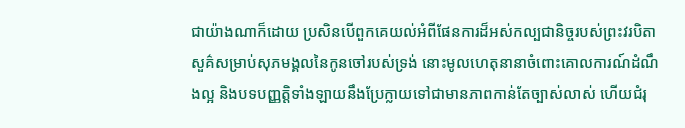ជាយ៉ាងណាក៏ដោយ ប្រសិនបើពួកគេយល់អំពីផែនការដ៏អស់កល្បជានិច្ចរបស់ព្រះវរបិតាសួគ៌សម្រាប់សុភមង្គលនៃកូនចៅរបស់ទ្រង់ នោះមូលហេតុនានាចំពោះគោលការណ៍ដំណឹងល្អ និងបទបញ្ញត្តិទាំងឡាយនឹងប្រែក្លាយទៅជាមានភាពកាន់តែច្បាស់លាស់ ហើយជំរុ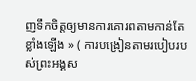ញទឹកចិត្តឲ្យមានការគោរពតាមកាន់តែខ្លាំងឡើង » ( ការបង្រៀនតាមរបៀបរបស់ព្រះអង្គស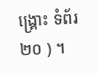ង្រ្គោះ ទំព័រ ២០ ) ។